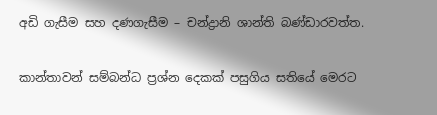අඩි ගැසීම සහ දණගැසීම – චන්ද්‍රානි ශාන්ති බණ්ඩාරවත්ත.

කාන්තාවන් සම්බන්ධ ප්‍රශ්න දෙකක් පසුගිය සතියේ මෙරට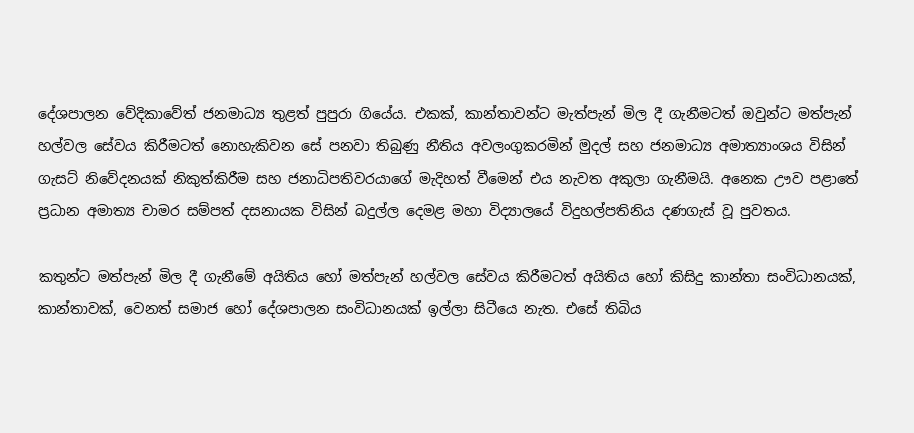දේශපාලන වේදිකාවේත් ජනමාධ්‍ය තුළත් පුපුරා ගියේය. එකක්, කාන්තාවන්ට මැත්පැන් මිල දී ගැනීමටත් ඔවුන්ට මත්පැන් හල්වල සේවය කිරීමටත් නොහැකිවන සේ පනවා තිබුණු නීතිය අවලංගුකරමින් මුදල් සහ ජනමාධ්‍ය අමාත්‍යාංශය විසින් ගැසට් නිවේදනයක් නිකුත්කිරීම සහ ජනාධිපතිවරයාගේ මැදිහත් වීමෙන් එය නැවත අකුලා ගැනීමයි. අනෙක ඌව පළාතේ ප්‍රධාන අමාත්‍ය චාමර සම්පත් දසනායක විසින් බදුල්ල දෙමළ මහා විද්‍යාලයේ විදුහල්පතිනිය දණගැස් වූ පුවතය.

කතුන්ට මත්පැන් මිල දී ගැනීමේ අයිතිය හෝ මත්පැන් හල්වල සේවය කිරීමටත් අයිතිය හෝ කිසිදු කාන්තා සංවිධානයක්, කාන්තාවක්, වෙනත් සමාජ හෝ දේශපාලන සංවිධානයක් ඉල්ලා සිටීයෙ නැත. එසේ තිබිය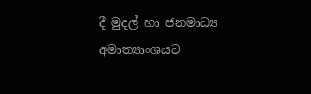දී මුදල් හා ජනමාධ්‍ය අමාත්‍යාංශයට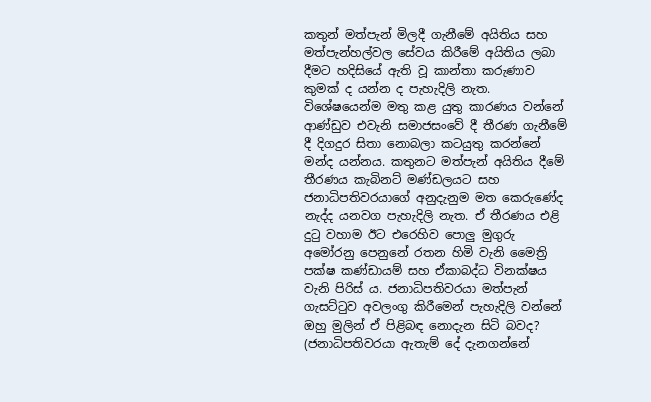කතුන් මත්පැන් මිලදී ගැනීමේ අයිතිය සහ මත්පැන්හල්වල සේවය කිරීමේ අයිතිය ලබා දීමට හදිසියේ ඇති වූ කාන්තා කරුණාව කුමක් ද යන්න ද පැහැදිලි නැත. විශේෂයෙන්ම මතු කළ යුතු කාරණය වන්නේ ආණ්ඩුව එවැනි සමාජසංවේ දී තීරණ ගැනීමේ දී දිගදුර සිතා නොබලා කටයුතු කරන්නේ මන්ද යන්නය. කතුනට මත්පැන් අයිතිය දීමේ තීරණය කැබිනට් මණ්ඩලයට සහ ජනාධිපතිවරයාගේ අනුදැනුම මත කෙරුණේද නැද්ද යනවග පැහැදිලි නැත. ඒ තීරණය එළි දුටු වහාම ඊට එරෙහිව පොලු මුගුරු අමෝරනු පෙනුනේ රතන හිමි වැනි මෛත්‍රි පක්ෂ කණ්ඩායම් සහ ඒකාබද්ධ විනක්ෂය වැනි පිරිස් ය. ජනාධිපතිවරයා මත්පැන් ගැසට්ටුව අවලංගු කිරීමෙන් පැහැදිලි වන්නේ ඔහු මුලින් ඒ පිළිබඳ නොදැන සිටි බවද? (ජනාධිපතිවරයා ඇතැම් දේ දැනගන්නේ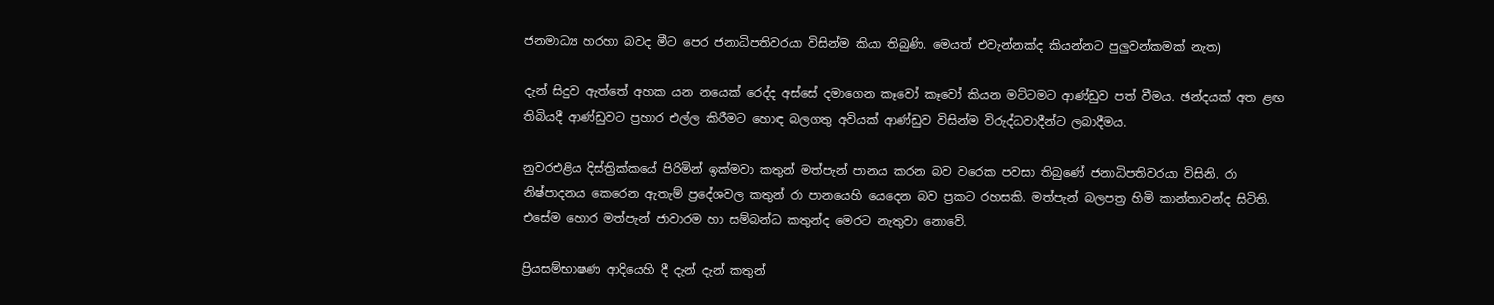ජනමාධ්‍ය හරහා බවද මීට පෙර ජනාධිපතිවරයා විසින්ම කියා තිබුණි. මෙයත් එවැන්නක්ද කියන්නට පුලුවන්කමක් නැත)

දැන් සිදුව ඇත්තේ අහක යන නයෙක් රෙද්ද අස්සේ දමාගෙන කෑවෝ කෑවෝ කියන මට්ටමට ආණ්ඩුව පත් වීමය. ඡන්දයක් අත ළඟ තිබියදී ආණ්ඩුවට ප්‍රහාර එල්ල කිරීමට හොඳ බලගතු අවියක් ආණ්ඩුව විසින්ම විරුද්ධවාදීන්ට ලබාදීමය.

නුවරඑළිය දිස්ත්‍රික්කයේ පිරිමින් ඉක්මවා කතුන් මත්පැන් පානය කරන බව වරෙක පවසා තිබුණේ ජනාධිපතිවරයා විසිනි. රා නිෂ්පාදනය කෙරෙන ඇතැම් ප්‍රදේශවල කතුන් රා පානයෙහි යෙදෙන බව ප්‍රකට රහසකි. මත්පැන් බලපත්‍ර හිමි කාන්තාවන්ද සිටිති. එසේම හොර මත්පැන් ජාවාරම හා සම්බන්ධ කතුන්ද මෙරට නැතුවා නොවේ.

ප්‍රියසම්භාෂණ ආදියෙහි දී දැන් දැන් කතුන්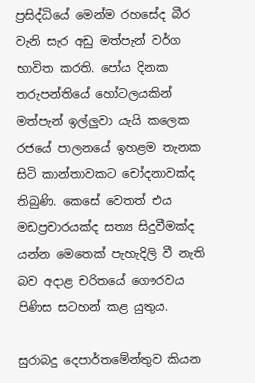ප්‍රසිද්ධියේ මෙන්ම රහසේද බීර වැනි සැර අඩු මත්පැන් වර්ග භාවිත කරති. පෝය දිනක තරුපන්තියේ හෝටලයකින් මත්පැන් ඉල්ලුවා යැයි කලෙක රජයේ පාලනයේ ඉහළම තැනක සිටි කාන්තාවකට චෝදනාවක්ද තිබුණි. කෙසේ වෙතත් එය මඩප්‍රචාරයක්ද සත්‍ය සිදුවීමක්ද යන්න මෙතෙක් පැහැදිලි වී නැති බව අදාළ චරිතයේ ගෞරවය පිණිස සටහන් කළ යුතුය.

සුරාබදු දෙපාර්තමේන්තුව කියන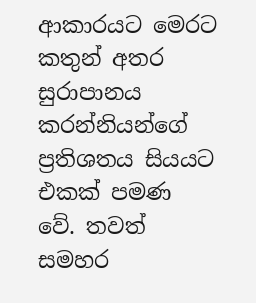ආකාරයට මෙරට කතුන් අතර සුරාපානය කරන්නියන්ගේ ප්‍රතිශතය සියයට එකක් පමණ වේ. තවත් සමහර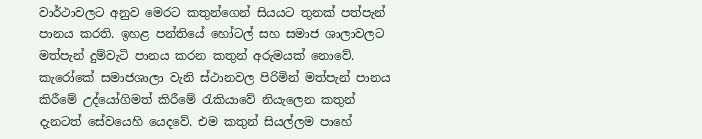වාර්ථාවලට අනුව මෙරට කතුන්ගෙන් සියයට තුනක් පත්පැන් පානය කරති. ඉහළ පන්තියේ හෝටල් සහ සමාජ ශාලාවලට මත්පැන් දුම්වැටි පානය කරන කතුන් අරුමයක් නොවේ. කැරෝකේ සමාජශාලා වැනි ස්ථානවල පිරිමින් මත්පැන් පානය කිරීමේ උද්යෝගිමත් කිරීමේ රැකියාවේ නියැලෙන කතුන් දැනටත් සේවයෙහි යෙදවේ. එම කතුන් සියල්ලම පාහේ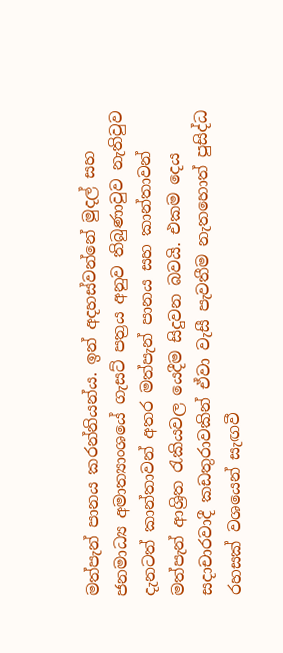මත්පැන් පානය කරන්නියන්ය. ඉන් අදහස්වන්නේ මුදල් සහ ජනමාධ්‍ය අමාත්‍යාංශයේ ගැසට් පත්‍රය අනුව තිබුණාවුව නැතිවුව දැනටත් කාන්තාවන් අතර මත්පැන් පානය සහ කාන්තාවන් මත්පැන් ආශ්‍රිත රැකියවල යෙදීම සිදුවන බවයි. එකම දෙය සදාචාරවාදී කඩතුරාවකින් ඒවා වැසී පැවතීම නැතහොත් පුසිද්ධ රහසක් වශයෙන් සැඟවී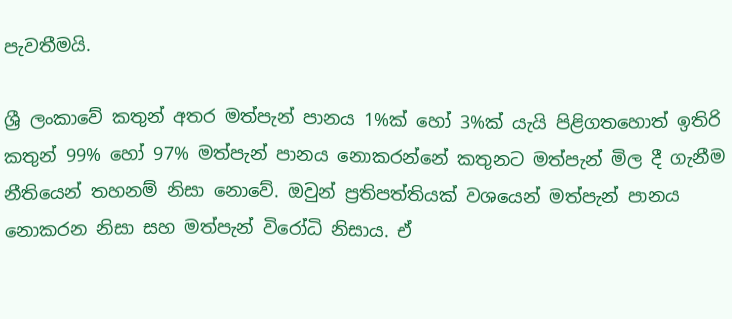පැවතීමයි.

ශ්‍රී ලංකාවේ කතුන් අතර මත්පැන් පානය 1%ක් හෝ 3%ක් යැයි පිළිගතහොත් ඉතිරි කතුන් 99% හෝ 97% මත්පැන් පානය නොකරන්නේ කතුනට මත්පැන් මිල දී ගැනීම නීතියෙන් තහනම් නිසා නොවේ. ඔවුන් ප්‍රතිපත්තියක් වශයෙන් මත්පැන් පානය නොකරන නිසා සහ මත්පැන් විරෝධි නිසාය. ඒ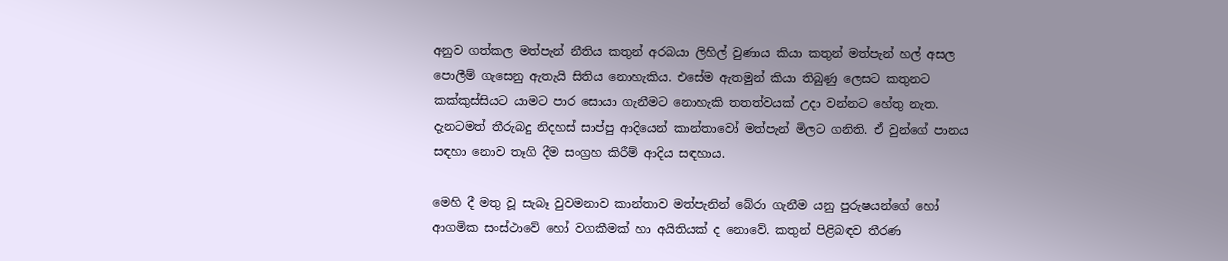අනුව ගත්කල මත්පැන් නීතිය කතුන් අරබයා ලිහිල් වුණාය කියා කතුන් මත්පැන් හල් අසල පොලීම් ගැසෙනු ඇතැයි සිතිය නොහැකිය. එසේම ඇතමුන් කියා තිබුණු ලෙසට කතුනට කක්කුස්සියට යාමට පාර සොයා ගැනීමට නොහැකි තතත්වයක් උදා වන්නට හේතු නැත. දැනටමත් තීරුබදු නිදහස් සාප්පු ආදියෙන් කාන්තාවෝ මත්පැන් මිලට ගනිති. ඒ වුන්ගේ පානය සඳහා නොව තෑගි දීම සංග්‍රහ කිරීම් ආදිය සඳහාය.

මෙහි දී මතු වූ සැබෑ වුවමනාව කාන්තාව මත්පැනින් බේරා ගැනීම යනු පුරුෂයන්ගේ හෝ ආගමික සංස්ථාවේ හෝ වගකීමක් හා අයිතියක් ද නොවේ. කතුන් පිළිබඳව තීරණ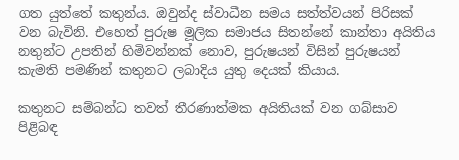ගත යුත්තේ කතුන්ය. ඔවුන්ද ස්වාධීන සමය සත්ත්වයන් පිරිසක් වන බැවිනි. එහෙත් පුරුෂ මූලික සමාජය සිතන්නේ කාන්තා අයිතිය නතුන්ට උපතින් හිමිවන්නක් නොව, පුරුෂයන් විසින් පුරුෂයන් කැමති පමණින් කතුනට ලබාදිය යුතු දෙයක් කියාය.

කතුනට සම්බන්ධ තවත් තීරණාත්මක අයිතියක් වන ගබ්සාව පිළිබඳ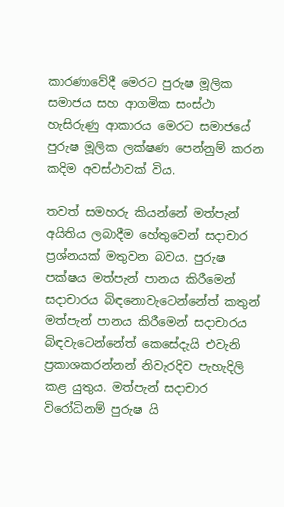කාරණාවේදී මෙරට පුරුෂ මූලික සමාජය සහ ආගමික සංස්ථා හැසිරුණු ආකාරය මෙරට සමාජයේ පුරුෂ මූලික ලක්ෂණ පෙන්නුම් කරන කදිම අවස්ථාවක් විය.

තවත් සමහරු කියන්නේ මත්පැන් අයිතිය ලබාදීම හේතුවෙන් සදාචාර ප්‍රශ්නයක් මතුවන බවය. පුරුෂ පක්ෂය මත්පැන් පානය කිරීමෙන් සදාචාරය බිඳනොවැටෙන්නේත් කතුන් මත්පැන් පානය කිරීමෙන් සදාචාරය බිඳවැටෙන්නේත් කෙසේදැයි එවැනි ප්‍රකාශකරන්නන් නිවැරදිව පැහැදිලි කළ යුතුය. මත්පැන් සදාචාර විරෝධිනම් පුරුෂ යි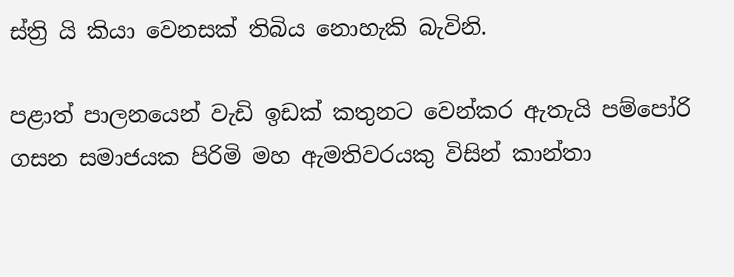ස්ත්‍රි යි කියා වෙනසක් තිබිය නොහැකි බැවිනි.

පළාත් පාලනයෙන් වැඩි ඉඩක් කතුනට වෙන්කර ඇතැයි පම්පෝරි ගසන සමාජයක පිරිමි මහ ඇමතිවරයකු විසින් කාන්තා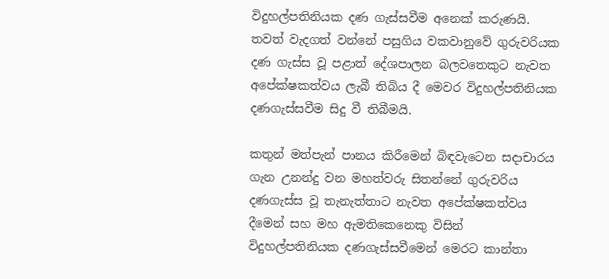විදුහල්පතිනියක දණ ගැස්සවීම අනෙක් කරුණයි. තවත් වැදගත් වන්නේ පසුගිය වකවානුවේ ගුරුවරියක දණ ගැස්ස වූ පළාත් දේශපාලන බලවතෙකුට නැවත අපේක්ෂකත්වය ලැබී තිබිය දී මෙවර විදුහල්පතිනියක දණගැස්සවීම සිදු වී තිබීමයි.

කතුන් මත්පැන් පානය කිරීමෙන් බිඳවැටෙන සදාචාරය ගැන උනන්දු වන මහත්වරු සිතන්නේ ගුරුවරිය දණගැස්ස වූ තැනැත්තාට නැවත අපේක්ෂකත්වය දීමෙන් සහ මහ ඇමතිකෙනෙකු විසින් විදුහල්පතිනියක දණගැස්සවීමෙන් මෙරට කාන්තා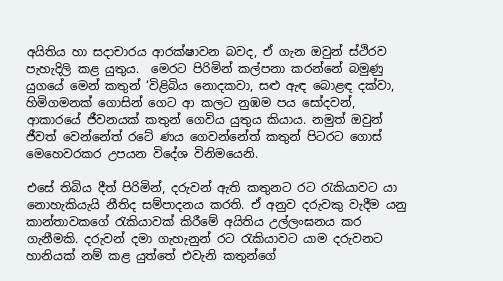අයිතිය හා සදාචාරය ආරක්ෂාවන බවද, ඒ ගැන ඔවුන් ස්ථිරව පැහැදිලි කළ යුතුය.  මෙරට පිරිමින් කල්පනා කරන්නේ බමුණු යුගයේ මෙන් කතුන් ‘විළිබිය නොදකවා, සළු ඇඳ බොළඳ දක්වා, හිමිගමනක් ගොසින් ගෙට ආ කලට නුඹම පය සෝදවන්, ආකාරයේ ජීවනයක් කතුන් ගෙවිය යුතුය කියාය. නමුත් ඔවුන් ජීවත් වෙන්නේත් රටේ ණය ගෙවන්නේත් කතුන් පිටරට ගොස් මෙහෙවරකර උපයන විදේශ විනිමයෙනි.

එසේ තිබිය දීත් පිරිමින්, දරුවන් ඇති කතුනට රට රැකියාවට යා නොහැකියැයි නීතිද සම්පාදනය කරති. ඒ අනුව දරුවකු වැදීම යනු කාන්තාවකගේ රැකියාවක් කිරීමේ අයිතිය උල්ලංඝනය කර ගැනීමකි. දරුවන් දමා ගැහැනුන් රට රැකියාවට යාම දරුවනට හානියක් නම් කළ යුත්තේ එවැනි කතුන්ගේ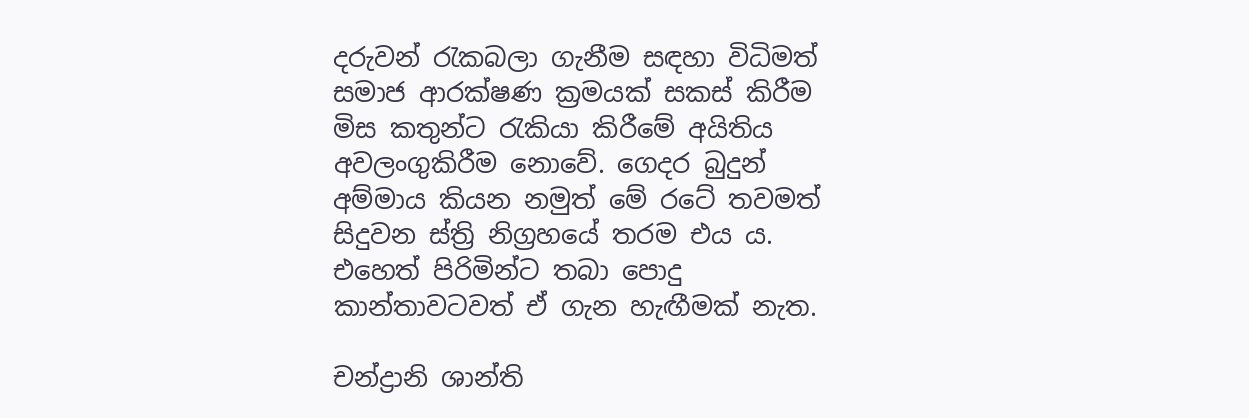දරුවන් රැකබලා ගැනීම සඳහා විධිමත් සමාජ ආරක්ෂණ ක්‍රමයක් සකස් කිරීම මිස කතුන්ට රැකියා කිරීමේ අයිතිය අවලංගුකිරීම නොවේ. ගෙදර බුදුන් අම්මාය කියන නමුත් මේ රටේ තවමත් සිදුවන ස්ත්‍රි නිග්‍රහයේ තරම එය ය. එහෙත් පිරිමින්ට තබා පොදු කාන්තාවටවත් ඒ ගැන හැඟීමක් නැත.

චන්ද්‍රානි ශාන්ති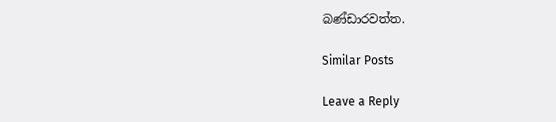බණ්ඩාරවත්ත.

Similar Posts

Leave a Reply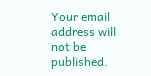Your email address will not be published.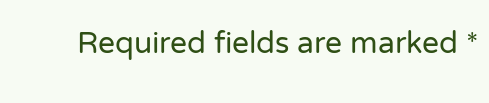Required fields are marked *